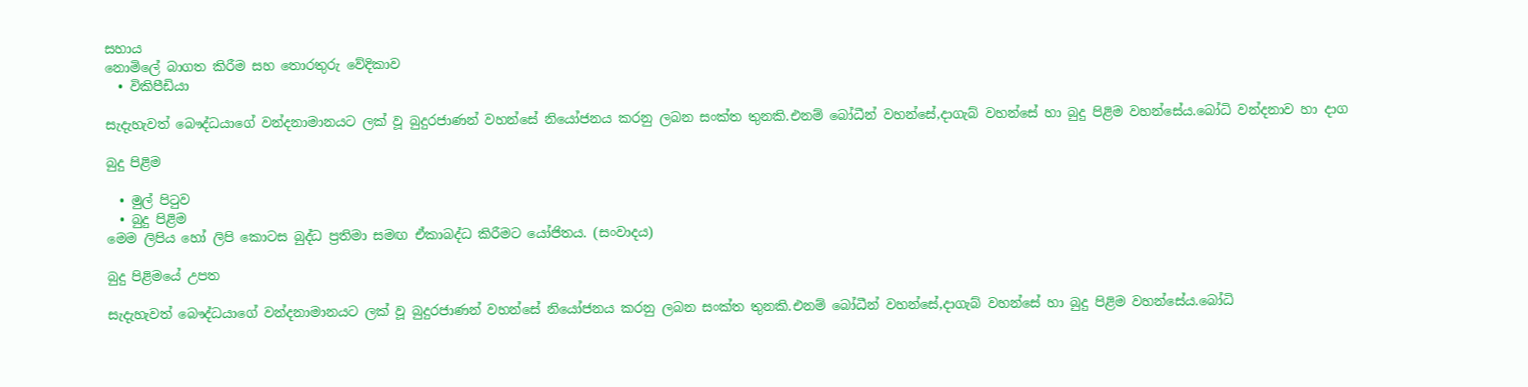සහාය
නොමිලේ බාගත කිරීම සහ තොරතුරු වේදිකාව
  • විකිපීඩියා

සැදැහැවත් බෞද්ධයාගේ වන්දනාමානයට ලක් වූ බුදුරජාණන් වහන්සේ නියෝජනය කරනු ලබන සංක්ත තුනකි.එනම් බෝධීන් වහන්සේ,දාගැබ් වහන්සේ හා බුදු පිළිම වහන්සේය.බෝධි වන්දනාව හා දාග

බුදු පිළිම

  • මුල් පිටුව
  • බුදු පිළිම
මෙම ලිපිය හෝ ලිපි කොටස බුද්ධ ප්‍රතිමා සමඟ ඒකාබද්ධ කිරීමට යෝජිතය. (සංවාදය)

බුදු පිළිමයේ උපත

සැදැහැවත් බෞද්ධයාගේ වන්දනාමානයට ලක් වූ බුදුරජාණන් වහන්සේ නියෝජනය කරනු ලබන සංක්ත තුනකි.එනම් බෝධීන් වහන්සේ,දාගැබ් වහන්සේ හා බුදු පිළිම වහන්සේය.බෝධි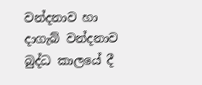වන්දනාව හා දාගැබ් වන්දනාව බුද්ධ කාලයේ දී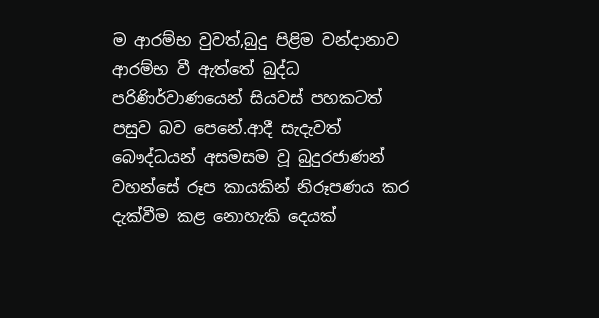ම ආරම්භ වුවත්,බුදු පිළිම වන්දානාව ආරම්භ වී ඇත්තේ බුද්ධ පරිණිර්වාණයෙන් සියවස් පහකටත් පසුව බව පෙනේ.ආදී සැදැවත් බෞද්ධයන් අසමසම වූ බුදුරජාණන් වහන්සේ රූප කායකින් නිරූපණය කර දැක්වීම කළ නොහැකි දෙයක්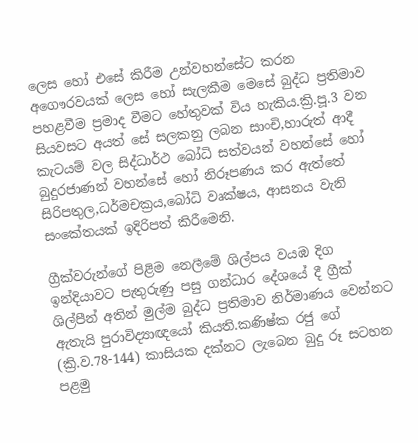ලෙස හෝ එසේ කිරීම උන්වහන්සේට කරන අගෞරවයක් ලෙස හෝ සැලකීම මෙසේ බුද්ධ ප්‍රතිමාව පහළවීම ප්‍රමාද වීමට හේතුවක් විය හැකිය.ක්‍රි.පූ.3 වන සියවසට අයත් සේ සලකනු ලබන සාංචි,හාරුත් ආදී කැටයම් වල සිද්ධාර්ථ බෝධි සත්වයන් වහන්සේ හෝ බුදුරජාණන් වහන්සේ හෝ නිරූපණය කර ඇත්තේ සිරිපතුල,ධර්මචක්‍රය,බෝධි වෘක්ෂය, ආසනය වැනි සංකේතයක් ඉදිරිපත් කිරීමෙනි.

ග්‍රීක්වරුන්ගේ පිළිම නෙලීමේ ශිල්පය වයඹ දිග ඉන්දියාවට පැතුරුණු පසු ගන්ධාර දේශයේ දී ග්‍රීක් ශිල්පීන් අතින් මුල්ම බුද්ධ ප්‍රතිමාව නිර්මාණය වෙන්නට ඇතැයි පුරාවිද්‍යාඥයෝ කියති.කණිෂ්ක රජු ගේ (ක්‍රි.ව.78-144) කාසියක දක්නට ලැබෙන බුදු රූ සටහන පළමු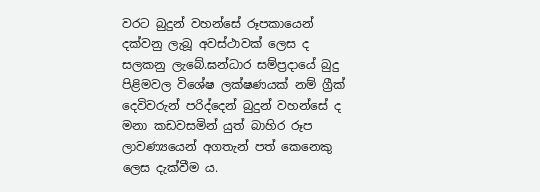වරට බුදුන් වහන්සේ රූපකායෙන් දක්වනු ලැබූ අවස්ථාවක් ලෙස ද සලකනු ලැබේ.ඝන්ධාර සම්ප්‍රදායේ බුදු පිළිමවල විශේෂ ලක්ෂණයක් නම් ග්‍රීක් දෙවිවරුන් පරිද්දෙන් බුදුන් වහන්සේ ද මනා කඩවසමින් යුත් බාහිර රූප ලාවණ්‍යයෙන් අගතැන් පත් කෙනෙකු ලෙස දැක්වීම ය.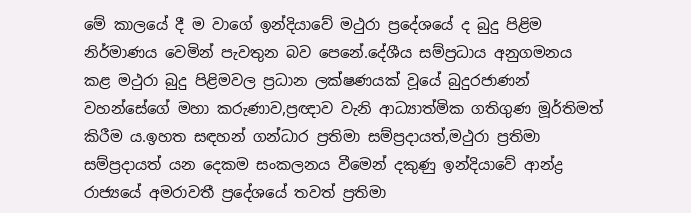මේ කාලයේ දී ම වාගේ ඉන්දියාවේ මථුරා ප්‍රදේශයේ ද බුදු පිළිම නිර්මාණය වෙමින් පැවතුන බව පෙනේ.දේශීය සම්ප්‍රධාය අනුගමනය කළ මථුරා බුදු පිළිමවල ප්‍රධාන ලක්ෂණයක් වූයේ බුදුරජාණන් වහන්සේගේ මහා කරුණාව,ප්‍රඥාව වැනි ආධ්‍යාත්මික ගතිගුණ මූර්තිමත් කිරීම ය.ඉහත සඳහන් ගන්ධාර ප්‍රතිමා සම්ප්‍රදායත්,මථුරා ප්‍රතිමා සම්ප්‍රදායත් යන දෙකම සංකලනය වීමෙන් දකුණු ඉන්දියාවේ ආන්ද්‍ර රාජ්‍යයේ අමරාවතී ප්‍රදේශයේ තවත් ප්‍රතිමා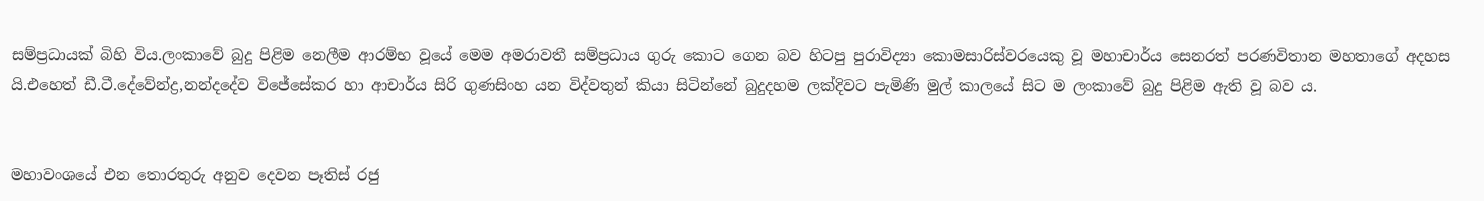සම්ප්‍රධායක් බිහි විය.ලංකාවේ බුදු පිළිම නෙලීම ආරම්භ වූයේ මෙම අමරාවතී සම්ප්‍රධාය ගුරු කොට ගෙන බව හිටපු පුරාවිද්‍යා කොමසාරිස්වරයෙකු වූ මහාචාර්ය සෙනරත් පරණවිතාන මහතාගේ අදහස යි.එහෙත් ඩී.ටී.දේවේන්ද්‍ර,නන්දදේව විජේසේකර හා ආචාර්ය සිරි ගුණසිංහ යන විද්වතුන් කියා සිටින්නේ බුදුදහම ලක්දිවට පැමිණි මුල් කාලයේ සිට ම ලංකාවේ බුදු පිළිම ඇති වූ බව ය.


මහාවංශයේ එන තොරතුරු අනුව දෙවන පෑතිස් රජු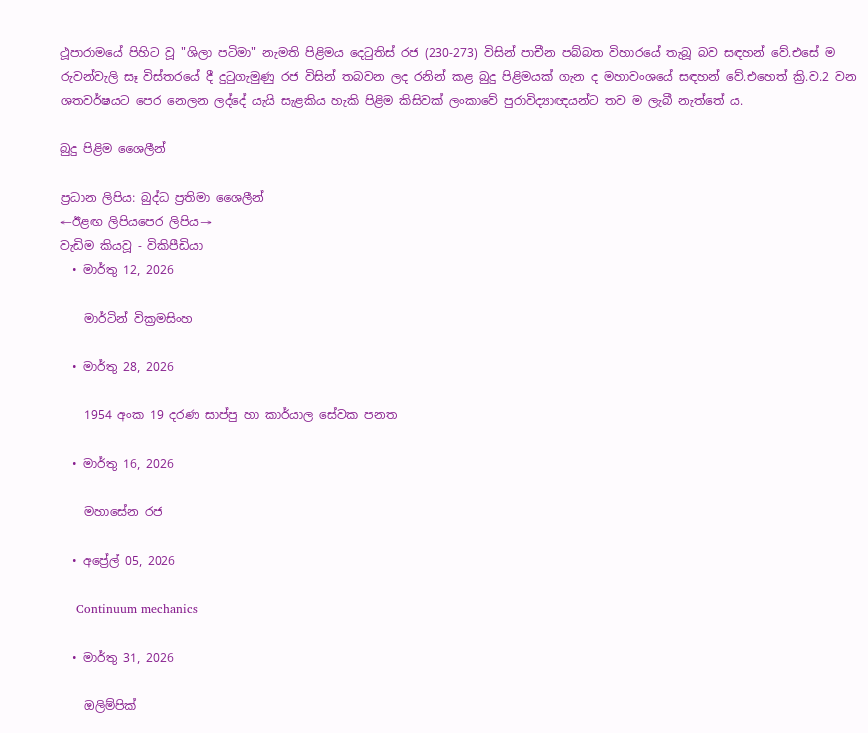ථූපාරාමයේ පිහිට වූ "ශිලා පටිමා" නැමති පිළිමය දෙටුතිස් රජ (230-273) විසින් පාචීන පබ්බත විහාරයේ තැබූ බව සඳහන් වේ.එසේ ම රුවන්වැලි සෑ විස්තරයේ දී දුටුගැමුණු රජ විසින් තබවන ලද රනින් කළ බුදු පිළිමයක් ගැන ද මහාවංශයේ සඳහන් වේ.එහෙත් ක්‍රි.ව.2 වන ශතවර්ෂයට පෙර නෙලන ලද්දේ යැයි සැළකිය හැකි පිළිම කිසිවක් ලංකාවේ පුරාවිද්‍යාඥයන්ට තව ම ලැබී නැත්තේ ය.

බුදු පිළිම ශෛලීන්

ප්‍රධාන ලිපිය: බුද්ධ ප්‍රතිමා ශෛලීන්
←ඊළඟ ලිපියපෙර ලිපිය→
වැඩිම කියවූ - විකිපීඩියා
  • මාර්තු 12, 2026

    මාර්ටින් වික්‍රමසිංහ

  • මාර්තු 28, 2026

    1954 අංක 19 දරණ සාප්පු හා කාර්යාල සේවක පනත

  • මාර්තු 16, 2026

    මහාසේන රජ

  • අප්‍රේල් 05, 2026

    Continuum mechanics

  • මාර්තු 31, 2026

    ඔලිම්පික්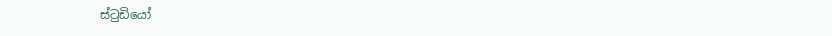ස්ටුඩියෝ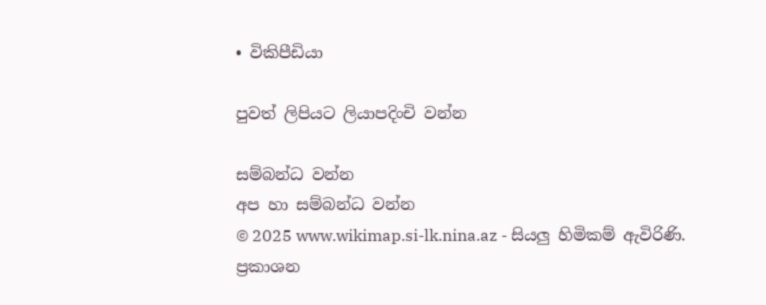• විකිපීඩියා

පුවත් ලිපියට ලියාපදිංචි වන්න

සම්බන්ධ වන්න
අප හා සම්බන්ධ වන්න
© 2025 www.wikimap.si-lk.nina.az - සියලු හිමිකම් ඇවිරිණි.
ප්‍රකාශන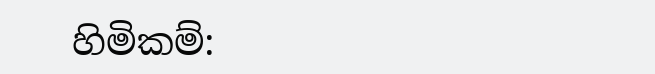හිමිකම්: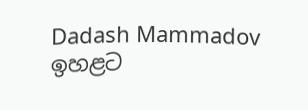Dadash Mammadov
ඉහළට